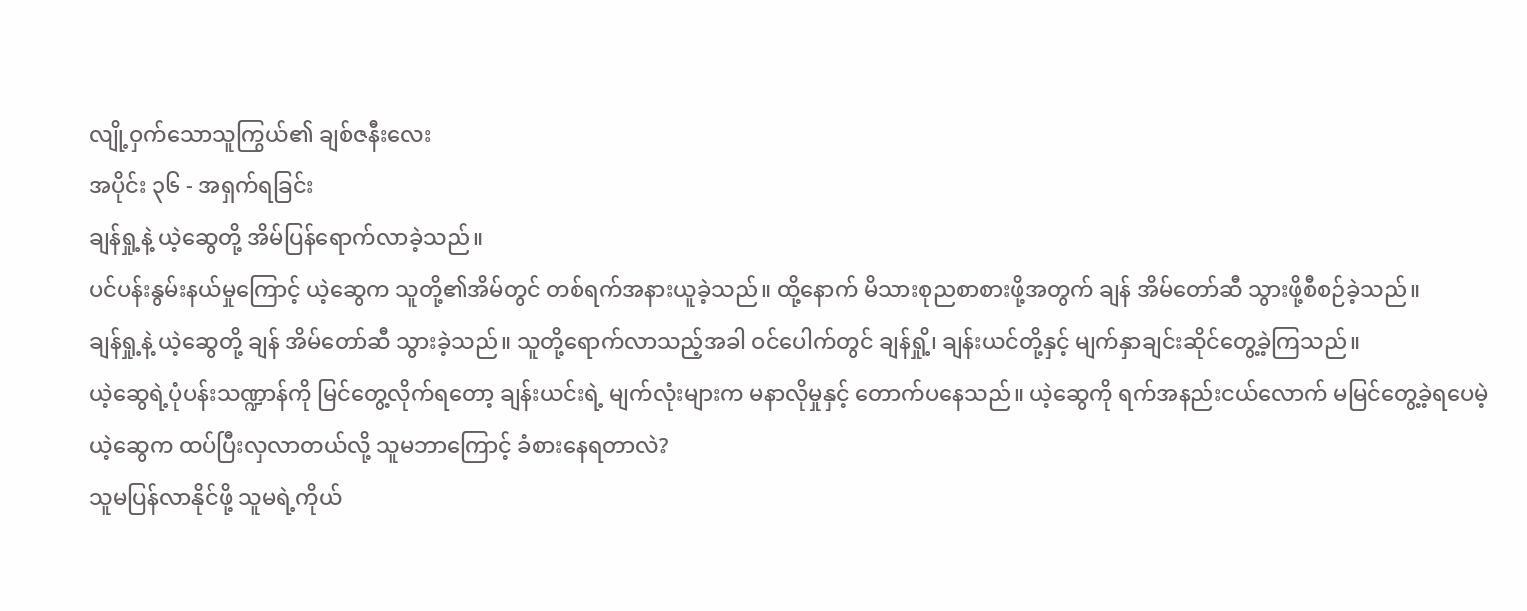လျို့ဝှက်သောသူကြွယ်၏ ချစ်ဇနီးလေး
အပိုင်း ၃၆ - အရှက်ရခြင်း
ချန်ရှု့နဲ့ ယဲ့ဆွေတို့ အိမ်ပြန်ရောက်လာခဲ့သည်။
ပင်ပန်းနွမ်းနယ်မှုကြောင့် ယဲ့ဆွေက သူတို့၏အိမ်တွင် တစ်ရက်အနားယူခဲ့သည်။ ထို့နောက် မိသားစုညစာစားဖို့အတွက် ချန် အိမ်တော်ဆီ သွားဖို့စီစဉ်ခဲ့သည်။
ချန်ရှု့နဲ့ ယဲ့ဆွေတို့ ချန် အိမ်တော်ဆီ သွားခဲ့သည်။ သူတို့ရောက်လာသည့်အခါ ဝင်ပေါက်တွင် ချန်ရှို့၊ ချန်းယင်တို့နှင့် မျက်နှာချင်းဆိုင်တွေ့ခဲ့ကြသည်။
ယဲ့ဆွေရဲ့ပုံပန်းသဏ္ဍာန်ကို မြင်တွေ့လိုက်ရတော့ ချန်းယင်းရဲ့ မျက်လုံးများက မနာလိုမှုနှင့် တောက်ပနေသည်။ ယဲ့ဆွေကို ရက်အနည်းငယ်လောက် မမြင်တွေ့ခဲ့ရပေမဲ့ ယဲ့ဆွေက ထပ်ပြီးလှလာတယ်လို့ သူမဘာကြောင့် ခံစားနေရတာလဲ?
သူမပြန်လာနိုင်ဖို့ သူမရဲ့ကိုယ်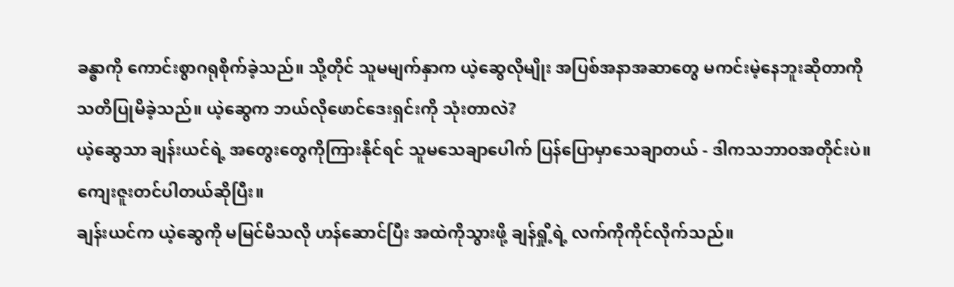ခန္ဓာကို ကောင်းစွာဂရုစိုက်ခဲ့သည်။ သို့တိုင် သူမမျက်နှာက ယဲ့ဆွေလိုမျိုး အပြစ်အနာအဆာတွေ မကင်းမဲ့နေဘူးဆိုတာကို သတိပြုမိခဲ့သည်။ ယဲ့ဆွေက ဘယ်လိုဖောင်ဒေးရှင်းကို သုံးတာလဲ?
ယဲ့ဆွေသာ ချန်းယင်ရဲ့ အတွေးတွေကိုကြားနိုင်ရင် သူမသေချာပေါက် ပြန်ပြောမှာသေချာတယ် - ဒါကသဘာဝအတိုင်းပဲ။ ကျေးဇူးတင်ပါတယ်ဆိုပြီး။
ချန်းယင်က ယဲ့ဆွေကို မမြင်မိသလို ဟန်ဆောင်ပြီး အထဲကိုသွားဖို့ ချန်ရှို့ရဲ့ လက်ကိုကိုင်လိုက်သည်။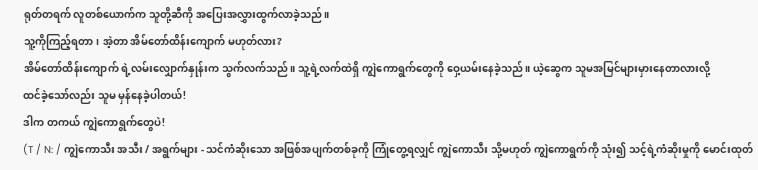ရုတ်တရက် လူတစ်ယောက်က သူတို့ဆီကို အပြေးအလွှားထွက်လာခဲ့သည်။
သူ့ကိုကြည့်ရတာ၊ အဲ့တာ အိမ်တော်ထိန်းကျောက် မဟုတ်လား?
အိမ်တော်ထိန်းကျောက် ရဲ့လမ်းလျှောက်နှုန်းက သွက်လက်သည်။ သူ့ရဲ့လက်ထဲရှိ ကျွဲကောရွက်တွေကို ဝှေ့ယမ်းနေခဲ့သည်။ ယဲ့ဆွေက သူမအမြင်များမှားနေတာလားလို့
ထင်ခဲ့သော်လည်း သူမ မှန်နေခဲ့ပါတယ်!
ဒါက တကယ် ကျွဲကောရွက်တွေပဲ!
(T / N: / ကျွဲကောသီး အသီး / အရွက်များ - သင်ကံဆိုးသော အဖြစ်အပျက်တစ်ခုကို ကြုံတွေ့ရလျှင် ကျွဲကောသီး သို့မဟုတ် ကျွဲကောရွက်ကို သုံး၍ သင့်ရဲ့ကံဆိုးမှုကို မောင်းထုတ်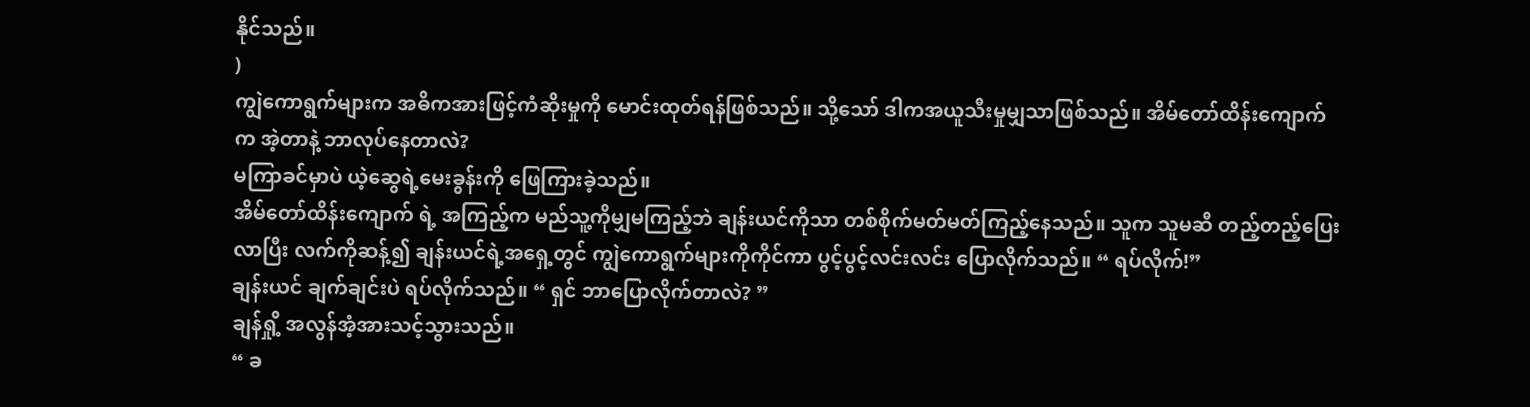နိုင်သည်။
)
ကျွဲကောရွက်များက အဓိကအားဖြင့်ကံဆိုးမှုကို မောင်းထုတ်ရန်ဖြစ်သည်။ သို့သော် ဒါကအယူသီးမှုမျှသာဖြစ်သည်။ အိမ်တော်ထိန်းကျောက်က အဲ့တာနဲ့ ဘာလုပ်နေတာလဲ?
မကြာခင်မှာပဲ ယဲ့ဆွေရဲ့မေးခွန်းကို ဖြေကြားခဲ့သည်။
အိမ်တော်ထိန်းကျောက် ရဲ့ အကြည့်က မည်သူ့ကိုမျှမကြည့်ဘဲ ချန်းယင်ကိုသာ တစ်စိုက်မတ်မတ်ကြည့်နေသည်။ သူက သူမဆီ တည့်တည့်ပြေးလာပြီး လက်ကိုဆန့်၍ ချန်းယင်ရဲ့အရှေ့တွင် ကျွဲကောရွက်များကိုကိုင်ကာ ပွင့်ပွင့်လင်းလင်း ပြောလိုက်သည်။ “ ရပ်လိုက်!”
ချန်းယင် ချက်ချင်းပဲ ရပ်လိုက်သည်။ “ ရှင် ဘာပြောလိုက်တာလဲ? ”
ချန်ရှို့ အလွန်အံ့အားသင့်သွားသည်။
“ ခ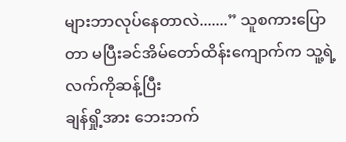များဘာလုပ်နေတာလဲ.......” သူစကားပြောတာ မပြီးခင်အိမ်တော်ထိန်းကျောက်က သူ့ရဲ့လက်ကိုဆန့်ပြီး
ချန်ရှို့အား ဘေးဘက်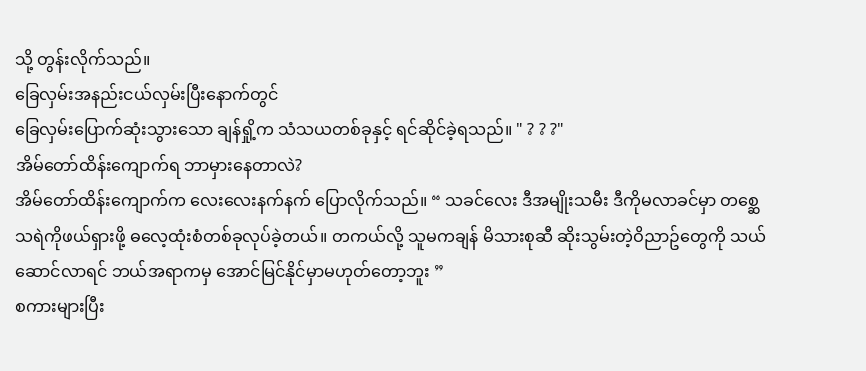သို့ တွန်းလိုက်သည်။
ခြေလှမ်းအနည်းငယ်လှမ်းပြီးနောက်တွင်
ခြေလှမ်းပြောက်ဆုံးသွားသော ချန်ရှို့က သံသယတစ်ခုနှင့် ရင်ဆိုင်ခဲ့ရသည်။ " ? ? ?"
အိမ်တော်ထိန်းကျောက်ရ ဘာမှားနေတာလဲ?
အိမ်တော်ထိန်းကျောက်က လေးလေးနက်နက် ပြောလိုက်သည်။ “ သခင်လေး ဒီအမျိုးသမီး ဒီကိုမလာခင်မှာ တစ္ဆေသရဲကိုဖယ်ရှားဖို့ ဓလေ့ထုံးစံတစ်ခုလုပ်ခဲ့တယ်။ တကယ်လို့ သူမကချန် မိသားစုဆီ ဆိုးသွမ်းတဲ့ဝိညာဥ်တွေကို သယ်ဆောင်လာရင် ဘယ်အရာကမှ အောင်မြင်နိုင်မှာမဟုတ်တော့ဘူး ”
စကားများပြီး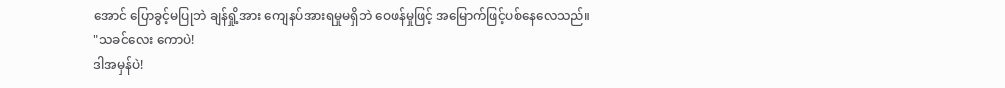အောင် ပြောခွင့်မပြုဘဲ ချန်ရှို့အား ကျေနပ်အားရမှုမရှိဘဲ ဝေဖန်မှုဖြင့် အမြောက်ဖြင့်ပစ်နေလေသည်။
"သခင်လေး ကောပဲ!
ဒါအမှန်ပဲ!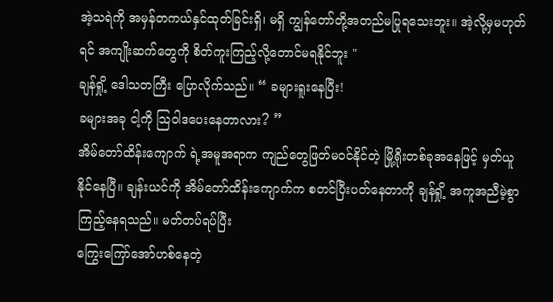အဲ့သရဲကို အမှန်တကယ်နှင်ထုတ်ခြင်းရှိ၊ မရှိ ကျွန်တော်တို့အတည်မပြုရသေးဘူး။ အဲ့လို့မှမဟုတ်ရင် အကျိုးဆက်တွေကို စိတ်ကူးကြည့်လို့တောင်မရနိုင်ဘူး "
ချန်ရှို့ ဒေါသတကြီး ပြောလိုက်သည်။ “ ခများရူးနေပြီး!
ခများအခု ငါ့ကို သြဝါဒပေးနေတာလား? ”
အိမ်တော်ထိန်းကျောက် ရဲ့အမူအရာက ကျည်တွေဖြတ်မဝင်နိုင်တဲ့ မြို့ရိုးတစ်ခုအနေဖြင့် မှတ်ယူနိုင်နေပြီ။ ချန်းယင်ကို အိမ်တော်ထိန်းကျောက်က စတင်ပြီးပတ်နေတာကို ချန်ရှို့ အကူအညီမဲ့စွာ ကြည့်နေရသည်။ မတ်တပ်ရပ်ပြီး
ကြွေးကြော်အော်ဟစ်နေတဲ့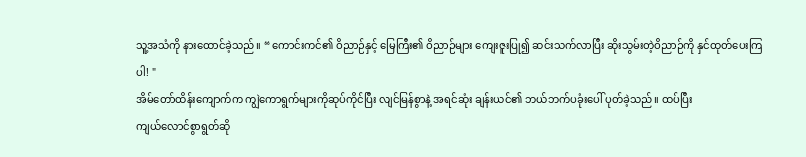သူ့အသံကို နားထောင်ခဲ့သည်။ “ ကောင်းကင်၏ ဝိညာဉ်နှင့် မြေကြီး၏ ဝိညာဉ်များ ကျေးဇူးပြု၍ ဆင်းသက်လာပြီး ဆိုးသွမ်းတဲ့ဝိညာဉ်ကို နှင်ထုတ်ပေးကြပါ! "
အိမ်တော်ထိန်းကျောက်က ကျွဲကောရွက်များကိုဆုပ်ကိုင်ပြီး လျင်မြန်စွာနဲ့ အရင်ဆုံး ချန်းယင်၏ ဘယ်ဘက်ပခုံးပေါ် ပုတ်ခဲ့သည်။ ထပ်ပြီး
ကျယ်လောင်စွာရွတ်ဆို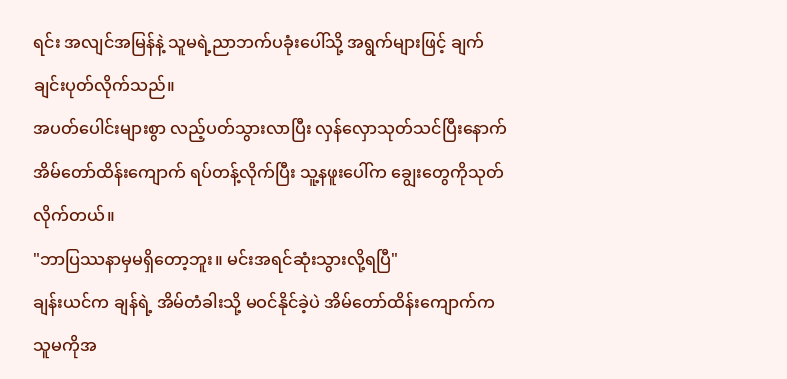ရင်း အလျင်အမြန်နဲ့ သူမရဲ့ညာဘက်ပခုံးပေါ်သို့ အရွက်များဖြင့် ချက်ချင်းပုတ်လိုက်သည်။
အပတ်ပေါင်းများစွာ လည့်ပတ်သွားလာပြီး လှန်လှောသုတ်သင်ပြီးနောက် အိမ်တော်ထိန်းကျောက် ရပ်တန့်လိုက်ပြီး သူ့နဖူးပေါ်က ချွေးတွေကိုသုတ်လိုက်တယ်။
"ဘာပြဿနာမှမရှိတော့ဘူး။ မင်းအရင်ဆုံးသွားလို့ရပြီ"
ချန်းယင်က ချန်ရဲ့ အိမ်တံခါးသို့ မဝင်နိုင်ခဲ့ပဲ အိမ်တော်ထိန်းကျောက်က သူမကိုအ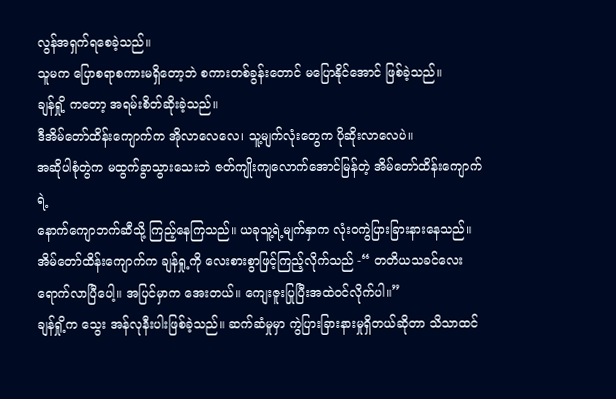လွန်အရှက်ရစေခဲ့သည်။
သူမက ပြောစရာစကားမရှိတော့ဘဲ စကားတစ်ခွန်းတောင် မပြောနိုင်အောင် ဖြစ်ခဲ့သည်။
ချန်ရှို့ ကတော့ အရမ်းစိတ်ဆိုးခဲ့သည်။
ဒီအိမ်တော်ထိန်းကျောက်က အိုလာလေလေ၊ သူ့မျက်လုံးတွေက ပိုဆိုးလာလေပဲ။
အဆိုပါစုံတွဲက မထွက်ခွာသွားသေးဘဲ ဇတ်ကျိုးကျလောက်အောင်မြန်တဲ့ အိမ်တော်ထိန်းကျောက် ရဲ့
နောက်ကျောဘက်ဆီသို့ ကြည့်နေကြသည်။ ယခုသူ့ရဲ့မျက်နှာက လုံးဝကွဲပြားခြားနားနေသည်။
အိမ်တော်ထိန်းကျောက်က ချန်ရှု့ကို လေးစားစွာဖြင့်ကြည့်လိုက်သည် -“ တတိယသခင်လေး ရောက်လာပြီပေါ့။ အပြင်မှာက အေးတယ်။ ကျေးဇူးပြုပြီးအထဲဝင်လိုက်ပါ။”
ချန်ရှို့က သွေး အန်လုနီးပါးဖြစ်ခဲ့သည်။ ဆက်ဆံမှုမှာ ကွဲပြားခြားနားမှုရှိတယ်ဆိုတာ သိသာထင်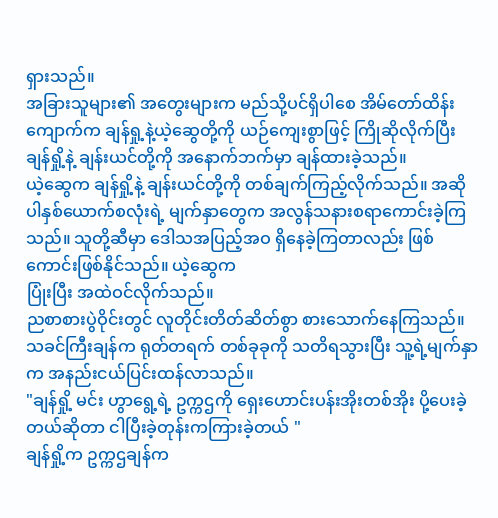ရှားသည်။
အခြားသူများ၏ အတွေးများက မည်သို့ပင်ရှိပါစေ အိမ်တော်ထိန်းကျောက်က ချန်ရှု့နဲ့ယဲ့ဆွေတို့ကို ယဉ်ကျေးစွာဖြင့် ကြိုဆိုလိုက်ပြီး ချန်ရှို့နဲ့ ချန်းယင်တို့ကို အနောက်ဘက်မှာ ချန်ထားခဲ့သည်။
ယဲ့ဆွေက ချန်ရှို့နဲ့ ချန်းယင်တို့ကို တစ်ချက်ကြည့်လိုက်သည်။ အဆိုပါနှစ်ယောက်စလုံးရဲ့ မျက်နှာတွေက အလွန်သနားစရာကောင်းခဲ့ကြသည်။ သူတို့ဆီမှာ ဒေါသအပြည့်အဝ ရှိနေခဲ့ကြတာလည်း ဖြစ်ကောင်းဖြစ်နိုင်သည်။ ယဲ့ဆွေက
ပြုံးပြီး အထဲဝင်လိုက်သည်။
ညစာစားပွဲဝိုင်းတွင် လူတိုင်းတိတ်ဆိတ်စွာ စားသောက်နေကြသည်။ သခင်ကြီးချန်က ရုတ်တရက် တစ်ခုခုကို သတိရသွားပြီး သူ့ရဲ့မျက်နှာက အနည်းငယ်ပြင်းထန်လာသည်။
"ချန်ရှို့ မင်း ဟွာရွေ့ရဲ့ ဥက္ကဌကို ရှေးဟောင်းပန်းအိုးတစ်အိုး ပို့ပေးခဲ့တယ်ဆိုတာ ငါပြီးခဲ့တုန်းကကြားခဲ့တယ် "
ချန်ရှို့က ဥက္ကဌချန်က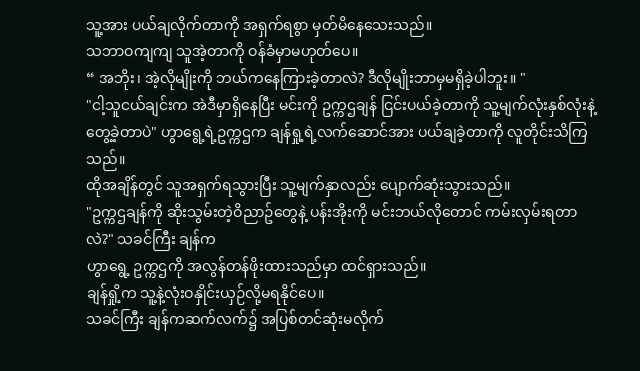သူ့အား ပယ်ချလိုက်တာကို အရှက်ရစွာ မှတ်မိနေသေးသည်။
သဘာဝကျကျ သူအဲ့တာကို ဝန်ခံမှာမဟုတ်ပေ။
“ အဘိုး၊ အဲ့လိုမျိုးကို ဘယ်ကနေကြားခဲ့တာလဲ? ဒီလိုမျိုးဘာမှမရှိခဲ့ပါဘူး။ "
"ငါ့သူငယ်ချင်းက အဲဒီမှာရှိနေပြီး မင်းကို ဥက္ကဌချန် ငြင်းပယ်ခဲ့တာကို သူ့မျက်လုံးနှစ်လုံးနဲ့ တွေ့ခဲ့တာပဲ" ဟွာရွေ့ရဲ့ဥက္ကဌက ချန်ရှု့ရဲ့လက်ဆောင်အား ပယ်ချခဲ့တာကို လူတိုင်းသိကြသည်။
ထိုအချိန်တွင် သူအရှက်ရသွားပြီး သူ့မျက်နှာလည်း ပျောက်ဆုံးသွားသည်။
"ဥက္ကဌချန်ကို ဆိုးသွမ်းတဲ့ဝိညာဥ်တွေနဲ့ ပန်းအိုးကို မင်းဘယ်လိုတောင် ကမ်းလှမ်းရတာလဲ?" သခင်ကြီး ချန်က
ဟွာရွေ့ ဥက္ကဌကို အလွန်တန်ဖိုးထားသည်မှာ ထင်ရှားသည်။
ချန်ရှို့က သူ့နဲ့လုံးဝနှိုင်းယှဉ်လို့မရနိုင်ပေ။
သခင်ကြီး ချန်ကဆက်လက်၌ အပြစ်တင်ဆုံးမလိုက်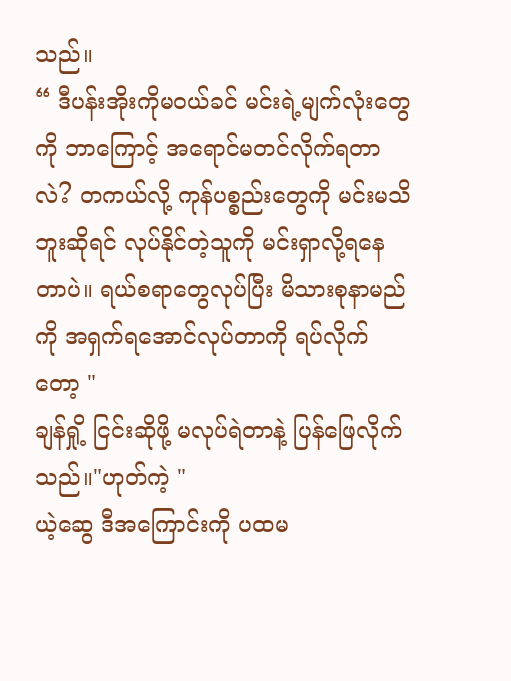သည်။
“ ဒီပန်းအိုးကိုမ၀ယ်ခင် မင်းရဲ့မျက်လုံးတွေကို ဘာကြောင့် အရောင်မတင်လိုက်ရတာလဲ? တကယ်လို့ ကုန်ပစ္စည်းတွေကို မင်းမသိဘူးဆိုရင် လုပ်နိုင်တဲ့သူကို မင်းရှာလို့ရနေတာပဲ။ ရယ်စရာတွေလုပ်ပြီး မိသားစုနာမည်ကို အရှက်ရအောင်လုပ်တာကို ရပ်လိုက်တော့ "
ချန်ရှို့ ငြင်းဆိုဖို့ မလုပ်ရဲတာနဲ့ ပြန်ဖြေလိုက်သည်။"ဟုတ်ကဲ့ "
ယဲ့ဆွေ ဒီအကြောင်းကို ပထမ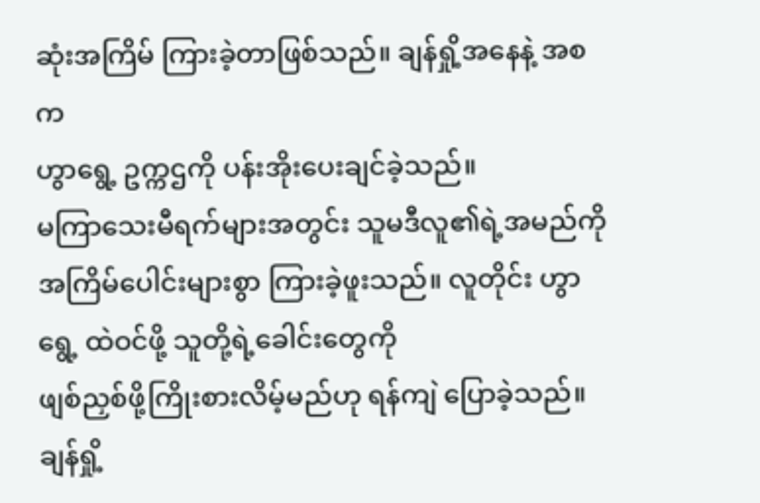ဆုံးအကြိမ် ကြားခဲ့တာဖြစ်သည်။ ချန်ရှို့အနေနဲ့ အစက
ဟွာရွေ့ ဥက္ကဌကို ပန်းအိုးပေးချင်ခဲ့သည်။
မကြာသေးမီရက်များအတွင်း သူမဒီလူ၏ရဲ့အမည်ကို အကြိမ်ပေါင်းများစွာ ကြားခဲ့ဖူးသည်။ လူတိုင်း ဟွာရွေ့ ထဲဝင်ဖို့ သူတို့ရဲ့ခေါင်းတွေကို
ဖျစ်ညှစ်ဖို့ကြိုးစားလိမ့်မည်ဟု ရန်ကျဲ ပြောခဲ့သည်။ ချန်ရှို့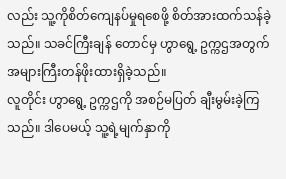လည်း သူ့ကိုစိတ်ကျေနပ်မှုရစေဖို့ စိတ်အားထက်သန်ခဲ့သည်။ သခင်ကြီးချန် တောင်မှ ဟွာရွေ့ ဥက္ကဌအတွက် အများကြီးတန်ဖိုးထားရှိခဲ့သည်။
လူတိုင်း ဟွာရွေ့ ဥက္ကဌကို အစဉ်မပြတ် ချီးမွမ်းခဲ့ကြသည်။ ဒါပေမယ့် သူ့ရဲ့မျက်နှာကို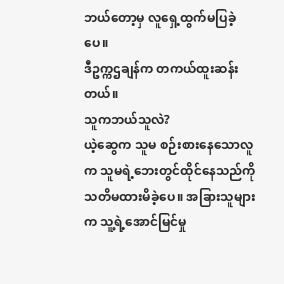ဘယ်တော့မှ လူရှေ့ထွက်မပြခဲ့ပေ။
ဒီဥက္ကဌချန်က တကယ်ထူးဆန်းတယ်။
သူကဘယ်သူလဲ?
ယဲ့ဆွေက သူမ စဉ်းစားနေသောလူက သူမရဲ့ဘေးတွင်ထိုင်နေသည်ကို သတိမထားမိခဲ့ပေ။ အခြားသူများက သူ့ရဲ့အောင်မြင်မှု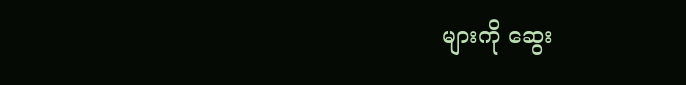များကို ဆွေး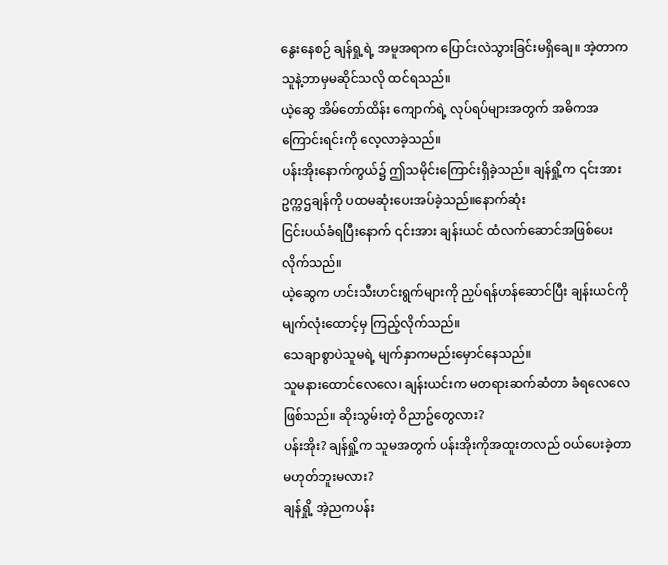နွေးနေစဉ် ချန်ရှု့ရဲ့ အမူအရာက ပြောင်းလဲသွားခြင်းမရှိချေ။ အဲ့တာက သူနဲ့ဘာမှမဆိုင်သလို ထင်ရသည်။
ယဲ့ဆွေ အိမ်တော်ထိန်း ကျောက်ရဲ့ လုပ်ရပ်များအတွက် အဓိကအကြောင်းရင်းကို လေ့လာခဲ့သည်။
ပန်းအိုးနောက်ကွယ်၌ ဤသမိုင်းကြောင်းရှိခဲ့သည်။ ချန်ရှို့က ၎င်းအားဥက္ကဌချန်ကို ပထမဆုံးပေးအပ်ခဲ့သည်။နောက်ဆုံး
ငြင်းပယ်ခံရပြီးနောက် ၎င်းအား ချန်းယင် ထံလက်ဆောင်အဖြစ်ပေးလိုက်သည်။
ယဲ့ဆွေက ဟင်းသီးဟင်းရွက်များကို ညှပ်ရန်ဟန်ဆောင်ပြီး ချန်းယင်ကို မျက်လုံးထောင့်မှ ကြည့်လိုက်သည်။
သေချာစွာပဲသူမရဲ့ မျက်နှာကမည်းမှောင်နေသည်။
သူမနားထောင်လေလေ၊ ချန်းယင်းက မတရားဆက်ဆံတာ ခံရလေလေဖြစ်သည်။ ဆိုးသွမ်းတဲ့ ဝိညာဥ်တွေလား?
ပန်းအိုး? ချန်ရှို့က သူမအတွက် ပန်းအိုးကိုအထူးတလည် ဝယ်ပေးခဲ့တာမဟုတ်ဘူးမလား?
ချန်ရှို့ အဲ့ညကပန်း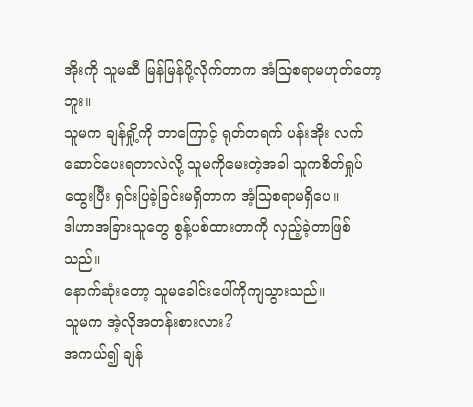အိုးကို သူမဆီ မြန်မြန်ပို့လိုက်တာက အံသြစရာမဟုတ်တော့ဘူး။
သူမက ချန်ရှို့ကို ဘာကြောင့် ရုတ်တရက် ပန်းအိုး လက်ဆောင်ပေးရတာလဲလို့ သူမကိုမေးတဲ့အခါ သူကစိတ်ရှုပ်ထွေးပြီး ရှင်းပြခဲ့ခြင်းမရှိတာက အံ့သြစရာမရှိပေ။
ဒါဟာအခြားသူတွေ စွန့်ပစ်ထားတာကို လှည့်ခဲ့တာဖြစ်သည်။
နောက်ဆုံးတော့ သူမခေါင်းပေါ်ကိုကျသွားသည်။
သူမက အဲ့လိုအတန်းစားလား?
အကယ်၍ ချန်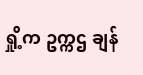ရှို့က ဥက္ကဌ ချန်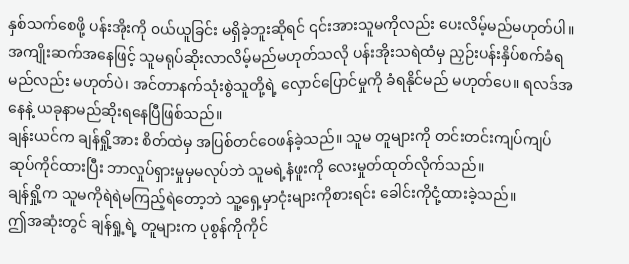နှစ်သက်စေဖို့ ပန်းအိုးကို ၀ယ်ယူခြင်း မရှိခဲ့ဘူးဆိုရင် ၎င်းအားသူမကိုလည်း ပေးလိမ့်မည်မဟုတ်ပါ။ အကျိုးဆက်အနေဖြင့် သူမရုပ်ဆိုးလာလိမ့်မည်မဟုတ်သလို ပန်းအိုးသရဲထံမှ ညှဉ်းပန်းနှိပ်စက်ခံရမည်လည်း မဟုတ်ပဲ၊ အင်တာနက်သုံးစွဲသူတို့ရဲ့ လှောင်ပြောင်မှုကို ခံရနိုင်မည် မဟုတ်ပေ။ ရလဒ်အနေနဲ့ ယခုနာမည်ဆိုးရနေပြီဖြစ်သည်။
ချန်းယင်က ချန်ရှို့အား စိတ်ထဲမှ အပြစ်တင်ဝေဖန်ခဲ့သည်။ သူမ တူများကို တင်းတင်းကျပ်ကျပ် ဆုပ်ကိုင်ထားပြီး ဘာလှုပ်ရှားမှုမှမလုပ်ဘဲ သူမရဲ့နံဖူးကို လေးမှုတ်ထုတ်လိုက်သည်။
ချန်ရှို့က သူမကိုရဲရဲမကြည့်ရဲတော့ဘဲ သူ့ရှေ့မှာငုံးများကိုစားရင်း ခေါင်းကိုငုံ့ထားခဲ့သည်။
ဤအဆုံးတွင် ချန်ရှု့ရဲ့ တူများက ပုစွန်ကိုကိုင်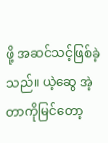ဖို့ အဆင်သင့်ဖြစ်ခဲ့သည်။ ယဲ့ဆွေ အဲ့တာကိုမြင်တော့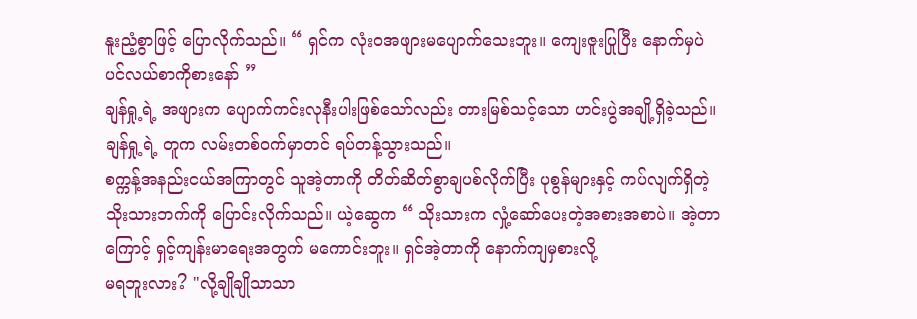နူးညံ့စွာဖြင့် ပြောလိုက်သည်။ “ ရှင်က လုံးဝအဖျားမပျောက်သေးဘူး။ ကျေးဇူးပြုပြီး နောက်မှပဲ ပင်လယ်စာကိုစားနော် ”
ချန်ရှု့ရဲ့ အဖျားက ပျောက်ကင်းလုနီးပါးဖြစ်သော်လည်း တားမြစ်သင့်သော ဟင်းပွဲအချို့ရှိခဲ့သည်။
ချန်ရှု့ရဲ့ တူက လမ်းတစ်ဝက်မှာတင် ရပ်တန့်သွားသည်။
စက္ကန့်အနည်းငယ်အကြာတွင် သူအဲ့တာကို တိတ်ဆိတ်စွာချပစ်လိုက်ပြီး ပုစွန်များနှင့် ကပ်လျက်ရှိတဲ့ သိုးသားဘက်ကို ပြောင်းလိုက်သည်။ ယဲ့ဆွေက “ သိုးသားက လှုံ့ဆော်ပေးတဲ့အစားအစာပဲ။ အဲ့တာကြောင့် ရှင့်ကျန်းမာရေးအတွက် မကောင်းဘူး။ ရှင်အဲ့တာကို နောက်ကျမှစားလို့
မရဘူးလား? "လို့ချိုချိုသာသာ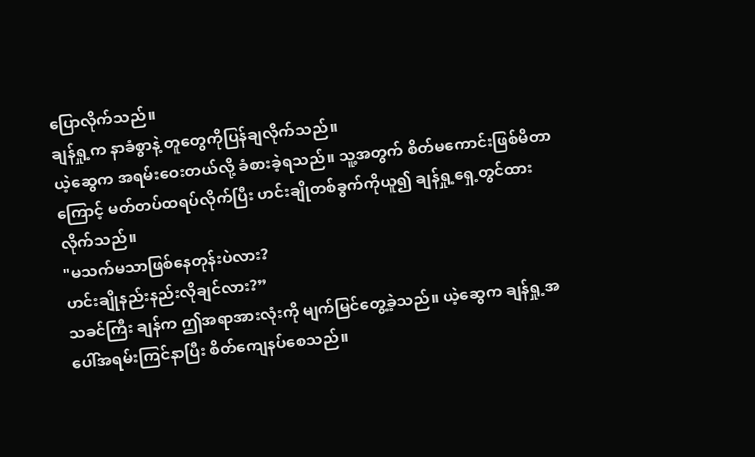ပြောလိုက်သည်။
ချန်ရှု့က နာခံစွာနဲ့ တူတွေကိုပြန်ချလိုက်သည်။
ယဲ့ဆွေက အရမ်းဝေးတယ်လို့ ခံစားခဲ့ရသည်။ သူ့အတွက် စိတ်မကောင်းဖြစ်မိတာကြောင့် မတ်တပ်ထရပ်လိုက်ပြီး ဟင်းချိုတစ်ခွက်ကိုယူ၍ ချန်ရှု့ရှေ့တွင်ထားလိုက်သည်။
"မသက်မသာဖြစ်နေတုန်းပဲလား?
ဟင်းချိုနည်းနည်းလိုချင်လား?”
သခင်ကြီး ချန်က ဤအရာအားလုံးကို မျက်မြင်တွေ့ခဲ့သည်။ ယဲ့ဆွေက ချန်ရှု့အပေါ်အရမ်းကြင်နာပြီး စိတ်ကျေနပ်စေသည်။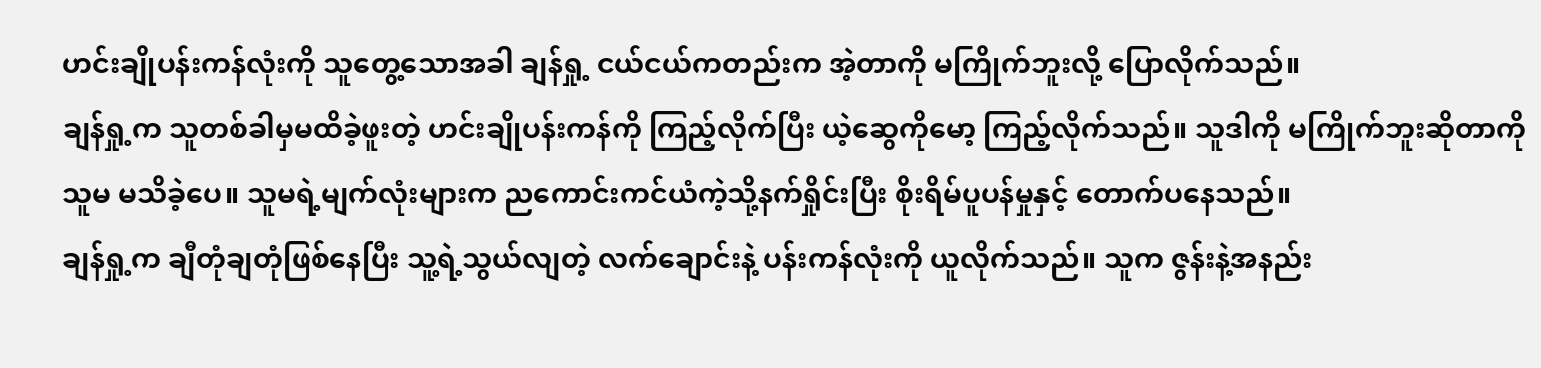ဟင်းချိုပန်းကန်လုံးကို သူတွေ့သောအခါ ချန်ရှု့ ငယ်ငယ်ကတည်းက အဲ့တာကို မကြိုက်ဘူးလို့ ပြောလိုက်သည်။
ချန်ရှု့က သူတစ်ခါမှမထိခဲ့ဖူးတဲ့ ဟင်းချိုပန်းကန်ကို ကြည့်လိုက်ပြီး ယဲ့ဆွေကိုမော့ ကြည့်လိုက်သည်။ သူဒါကို မကြိုက်ဘူးဆိုတာကို သူမ မသိခဲ့ပေ။ သူမရဲ့မျက်လုံးများက ညကောင်းကင်ယံကဲ့သို့နက်ရှိုင်းပြီး စိုးရိမ်ပူပန်မှုနှင့် တောက်ပနေသည်။
ချန်ရှု့က ချီတုံချတုံဖြစ်နေပြီး သူ့ရဲ့သွယ်လျတဲ့ လက်ချောင်းနဲ့ ပန်းကန်လုံးကို ယူလိုက်သည်။ သူက ဇွန်းနဲ့အနည်း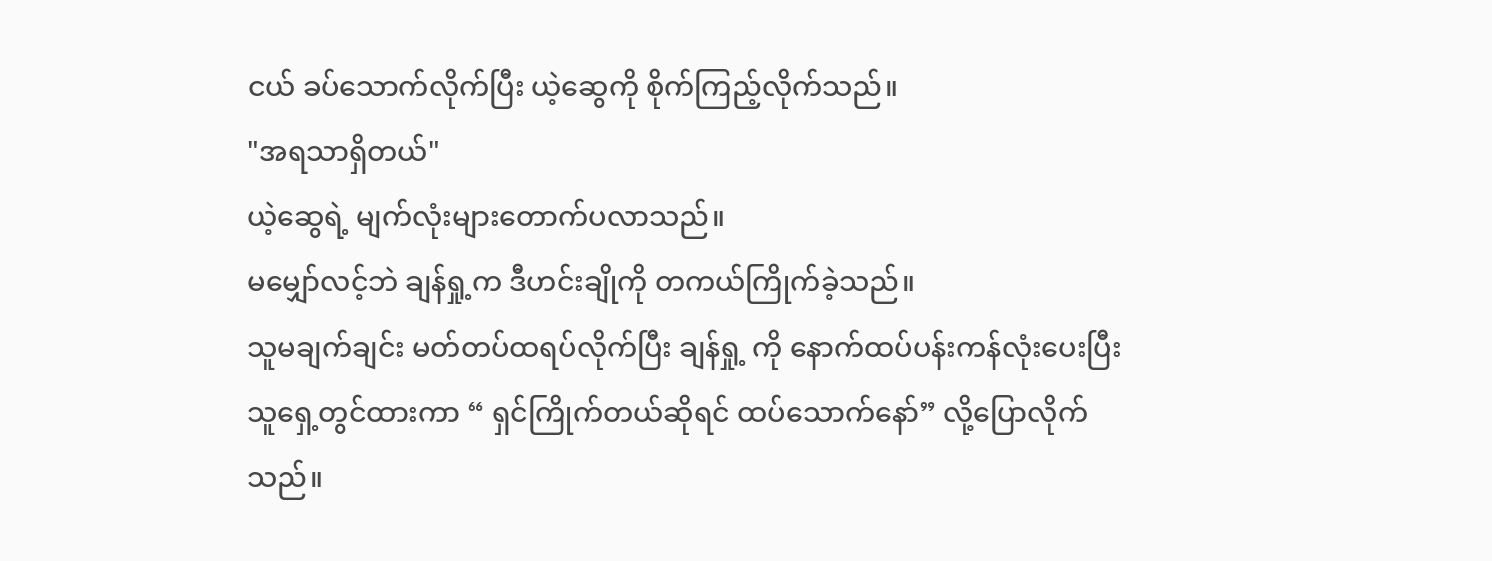ငယ် ခပ်သောက်လိုက်ပြီး ယဲ့ဆွေကို စိုက်ကြည့်လိုက်သည်။
"အရသာရှိတယ်"
ယဲ့ဆွေရဲ့ မျက်လုံးများတောက်ပလာသည်။
မမျှော်လင့်ဘဲ ချန်ရှု့က ဒီဟင်းချိုကို တကယ်ကြိုက်ခဲ့သည်။
သူမချက်ချင်း မတ်တပ်ထရပ်လိုက်ပြီး ချန်ရှု့ ကို နောက်ထပ်ပန်းကန်လုံးပေးပြီး သူရှေ့တွင်ထားကာ “ ရှင်ကြိုက်တယ်ဆိုရင် ထပ်သောက်နော်” လို့ပြောလိုက်သည်။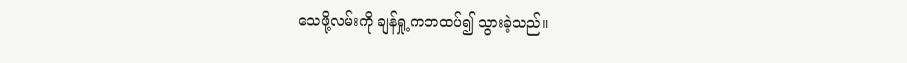သေဖို့လမ်းကို ချန်ရှု့ကဘထပ်၍ သွားခဲ့သည်။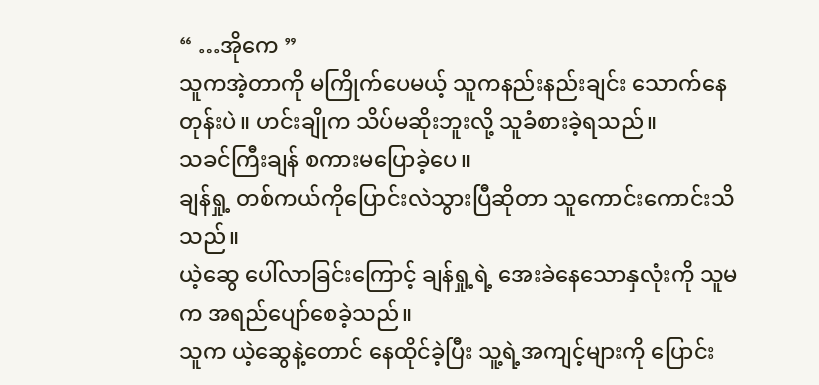“ …အိုကေ ”
သူကအဲ့တာကို မကြိုက်ပေမယ့် သူကနည်းနည်းချင်း သောက်နေတုန်းပဲ။ ဟင်းချိုက သိပ်မဆိုးဘူးလို့ သူခံစားခဲ့ရသည်။
သခင်ကြီးချန် စကားမပြောခဲ့ပေ။
ချန်ရှု့ တစ်ကယ်ကိုပြောင်းလဲသွားပြီဆိုတာ သူကောင်းကောင်းသိသည်။
ယဲ့ဆွေ ပေါ်လာခြင်းကြောင့် ချန်ရှု့ရဲ့ အေးခဲနေသောနှလုံးကို သူမက အရည်ပျော်စေခဲ့သည်။
သူက ယဲ့ဆွေနဲ့တောင် နေထိုင်ခဲ့ပြီး သူ့ရဲ့အကျင့်များကို ပြောင်း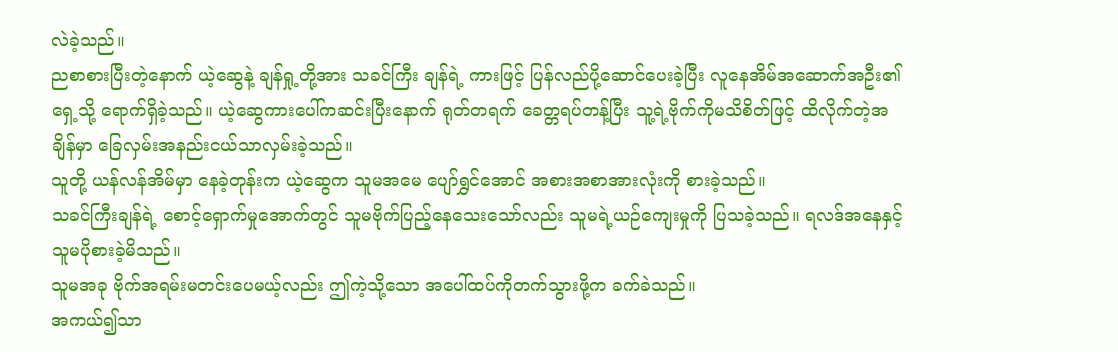လဲခဲ့သည်။
ညစာစားပြီးတဲ့နောက် ယဲ့ဆွေနဲ့ ချန်ရှု့တို့အား သခင်ကြီး ချန်ရဲ့ ကားဖြင့် ပြန်လည်ပို့ဆောင်ပေးခဲ့ပြီး လူနေအိမ်အဆောက်အဦး၏ရှေ့သို့ ရောက်ရှိခဲ့သည်။ ယဲ့ဆွေကားပေါ်ကဆင်းပြီးနောက် ရုတ်တရက် ခေတ္တရပ်တန့်ပြီး သူ့ရဲ့ဗိုက်ကိုမသိစိတ်ဖြင့် ထိလိုက်တဲ့အချိန်မှာ ခြေလှမ်းအနည်းငယ်သာလှမ်းခဲ့သည်။
သူတို့ ယန်လန်အိမ်မှာ နေခဲ့တုန်းက ယဲ့ဆွေက သူမအမေ ပျော်ရွှင်အောင် အစားအစာအားလုံးကို စားခဲ့သည်။
သခင်ကြီးချန်ရဲ့ စောင့်ရှောက်မှုအောက်တွင် သူမဗိုက်ပြည့်နေသေးသော်လည်း သူမရဲ့ယဉ်ကျေးမှုကို ပြသခဲ့သည်။ ရလဒ်အနေနှင့် သူမပိုစားခဲ့မိသည်။
သူမအခု ဗိုက်အရမ်းမတင်းပေမယ့်လည်း ဤကဲ့သို့သော အပေါ်ထပ်ကိုတက်သွားဖို့က ခက်ခဲသည်။
အကယ်၍သာ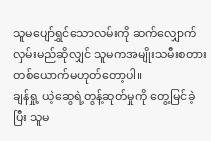သူမပျော်ရွှင်သောလမ်းကို ဆက်လျှောက်လှမ်းမည်ဆိုလျှင် သူမကအမျိုးသမီးစတားတစ်ယောက်မဟုတ်တော့ပါ။
ချန်ရှု့ ယဲ့ဆွေရဲ့တွန့်ဆုတ်မှုကို တွေ့မြင်ခဲ့ပြီး သူမ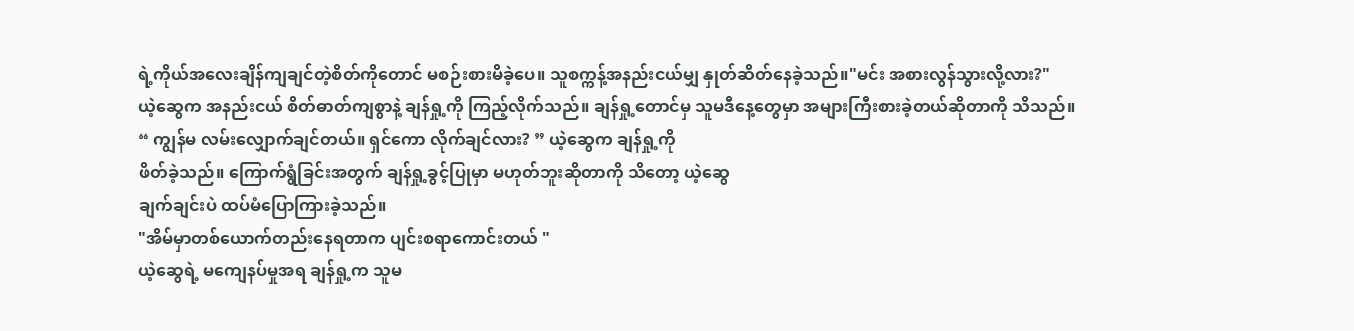ရဲ့ကိုယ်အလေးချိန်ကျချင်တဲ့စိတ်ကိုတောင် မစဉ်းစားမိခဲ့ပေ။ သူစက္ကန့်အနည်းငယ်မျှ နှုတ်ဆိတ်နေခဲ့သည်။"မင်း အစားလွန်သွားလို့လား?"
ယဲ့ဆွေက အနည်းငယ် စိတ်ဓာတ်ကျစွာနဲ့ ချန်ရှု့ကို ကြည့်လိုက်သည်။ ချန်ရှု့တောင်မှ သူမဒီနေ့တွေမှာ အများကြီးစားခဲ့တယ်ဆိုတာကို သိသည်။
“ ကျွန်မ လမ်းလျှောက်ချင်တယ်။ ရှင်ကော လိုက်ချင်လား? ” ယဲ့ဆွေက ချန်ရှု့ကို
ဖိတ်ခဲ့သည်။ ကြောက်ရွံခြင်းအတွက် ချန်ရှု့ခွင့်ပြုမှာ မဟုတ်ဘူးဆိုတာကို သိတော့ ယဲ့ဆွေ
ချက်ချင်းပဲ ထပ်မံပြောကြားခဲ့သည်။
"အိမ်မှာတစ်ယောက်တည်းနေရတာက ပျင်းစရာကောင်းတယ် "
ယဲ့ဆွေရဲ့ မကျေနပ်မှုအရ ချန်ရှု့က သူမ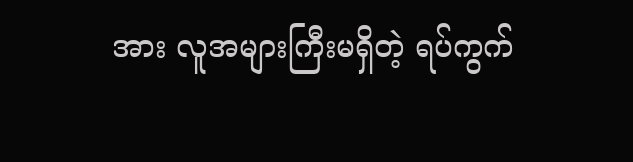အား လူအများကြီးမရှိတဲ့ ရပ်ကွက်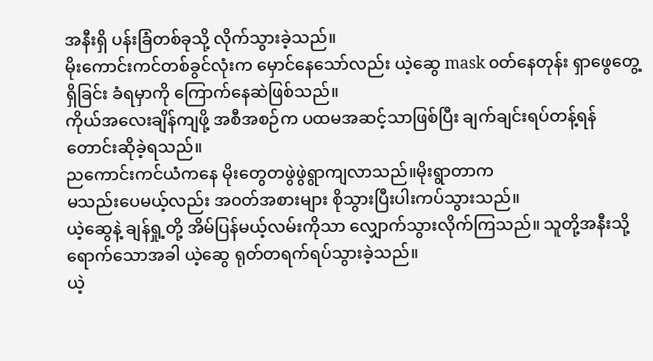အနီးရှိ ပန်းခြံတစ်ခုသို့ လိုက်သွားခဲ့သည်။
မိုးကောင်းကင်တစ်ခွင်လုံးက မှောင်နေသော်လည်း ယဲ့ဆွေ mask ၀တ်နေတုန်း ရှာဖွေတွေ့ရှိခြင်း ခံရမှာကို ကြောက်နေဆဲဖြစ်သည်။
ကိုယ်အလေးချိန်ကျဖို့ အစီအစဉ်က ပထမအဆင့်သာဖြစ်ပြီး ချက်ချင်းရပ်တန့်ရန် တောင်းဆိုခဲ့ရသည်။
ညကောင်းကင်ယံကနေ မိုးတွေတဖွဲဖွဲရွာကျလာသည်။မိုးရွာတာက
မသည်းပေမယ့်လည်း အ၀တ်အစားများ စိုသွားပြီးပါးကပ်သွားသည်။
ယဲ့ဆွေနဲ့ ချန်ရှု့တို့ အိမ်ပြန်မယ့်လမ်းကိုသာ လျှောက်သွားလိုက်ကြသည်။ သူတို့အနီးသို့ရောက်သောအခါ ယဲ့ဆွေ ရုတ်တရက်ရပ်သွားခဲ့သည်။
ယဲ့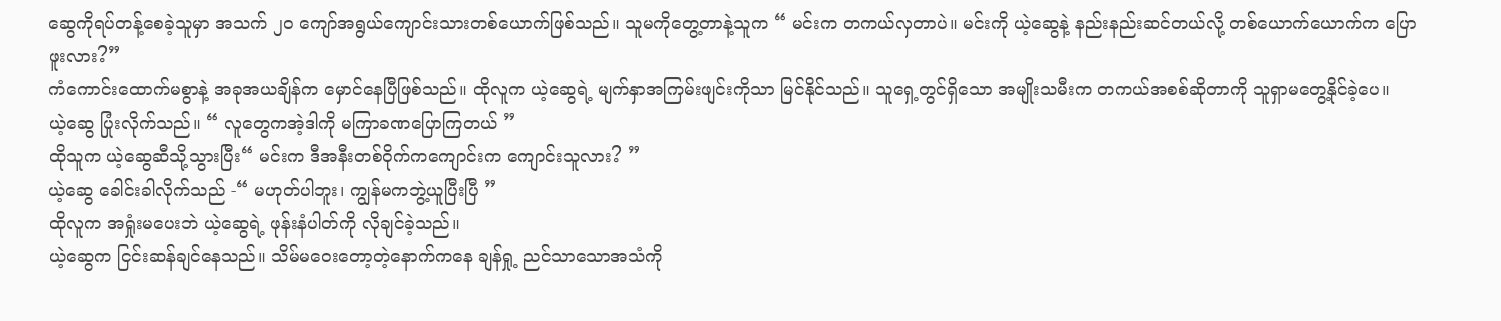ဆွေကိုရပ်တန့်စေခဲ့သူမှာ အသက် ၂၀ ကျော်အရွယ်ကျောင်းသားတစ်ယောက်ဖြစ်သည်။ သူမကိုတွေ့တာနဲ့သူက “ မင်းက တကယ်လှတာပဲ။ မင်းကို ယဲ့ဆွေနဲ့ နည်းနည်းဆင်တယ်လို့ တစ်ယောက်ယောက်က ပြောဖူးလား?”
ကံကောင်းထောက်မစွာနဲ့ အခုအယချိန်က မှောင်နေပြီဖြစ်သည်။ ထိုလူက ယဲ့ဆွေရဲ့ မျက်နှာအကြမ်းဖျင်းကိုသာ မြင်နိုင်သည်။ သူရှေ့တွင်ရှိသော အမျိုးသမီးက တကယ်အစစ်ဆိုတာကို သူရှာမတွေ့နိုင်ခဲ့ပေ။
ယဲ့ဆွေ ပြုံးလိုက်သည်။ “ လူတွေကအဲ့ဒါကို မကြာခဏပြောကြတယ် ”
ထိုသူက ယဲ့ဆွေဆီသို့သွားပြီး“ မင်းက ဒီအနီးတစ်ဝိုက်ကကျောင်းက ကျောင်းသူလား? ”
ယဲ့ဆွေ ခေါင်းခါလိုက်သည် -“ မဟုတ်ပါဘူး၊ ကျွန်မကဘွဲ့ယူပြီးပြီ ”
ထိုလူက အရှုံးမပေးဘဲ ယဲ့ဆွေရဲ့ ဖုန်းနံပါတ်ကို လိုချင်ခဲ့သည်။
ယဲ့ဆွေက ငြင်းဆန်ချင်နေသည်။ သိမ်မဝေးတော့တဲ့နောက်ကနေ ချန်ရှု့ ညင်သာသောအသံကို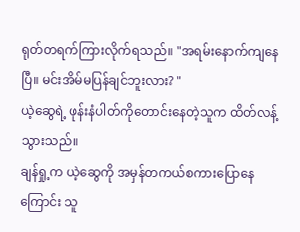ရုတ်တရက်ကြားလိုက်ရသည်။ "အရမ်းနောက်ကျနေပြီ။ မင်းအိမ်မပြန်ချင်ဘူးလား? "
ယဲ့ဆွေရဲ့ ဖုန်းနံပါတ်ကိုတောင်းနေတဲ့သူက ထိတ်လန့်သွားသည်။
ချန်ရှု့က ယဲ့ဆွေကို အမှန်တကယ်စကားပြောနေကြောင်း သူ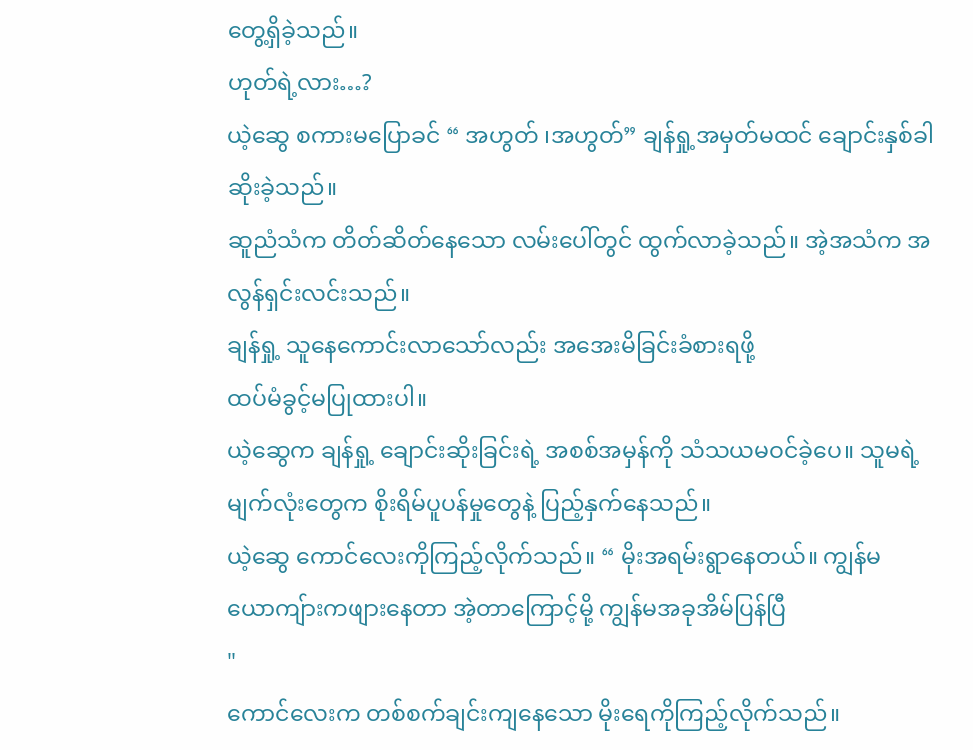တွေ့ရှိခဲ့သည်။
ဟုတ်ရဲ့လား…?
ယဲ့ဆွေ စကားမပြောခင် “ အဟွတ် ၊အဟွတ်” ချန်ရှု့အမှတ်မထင် ချောင်းနှစ်ခါဆိုးခဲ့သည်။
ဆူညံသံက တိတ်ဆိတ်နေသော လမ်းပေါ်တွင် ထွက်လာခဲ့သည်။ အဲ့အသံက အလွန်ရှင်းလင်းသည်။
ချန်ရှု့ သူနေကောင်းလာသော်လည်း အအေးမိခြင်းခံစားရဖို့
ထပ်မံခွင့်မပြုထားပါ။
ယဲ့ဆွေက ချန်ရှု့ ချောင်းဆိုးခြင်းရဲ့ အစစ်အမှန်ကို သံသယမဝင်ခဲ့ပေ။ သူမရဲ့မျက်လုံးတွေက စိုးရိမ်ပူပန်မှုတွေနဲ့ ပြည့်နှက်နေသည်။
ယဲ့ဆွေ ကောင်လေးကိုကြည့်လိုက်သည်။ “ မိုးအရမ်းရွာနေတယ်။ ကျွန်မယောကျ်ားကဖျားနေတာ အဲ့တာကြောင့်မို့ ကျွန်မအခုအိမ်ပြန်ပြီ
"
ကောင်လေးက တစ်စက်ချင်းကျနေသော မိုးရေကိုကြည့်လိုက်သည်။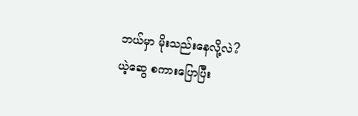ဘယ်မှာ မိုးသည်းနေလို့လဲ?
ယဲ့ဆွေ စကားပြောပြီး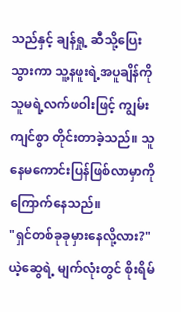သည်နှင့် ချန်ရှု့ ဆီသို့ပြေးသွားကာ သူ့နဖူးရဲ့အပူချိန်ကို
သူမရဲ့လက်ဖဝါးဖြင့် ကျွမ်းကျင်စွာ တိုင်းတာခဲ့သည်။ သူနေမကောင်းပြန်ဖြစ်လာမှာကို ကြောက်နေသည်။
"ရှင်တစ်ခုခုမှားနေလို့လား?"
ယဲ့ဆွေရဲ့ မျက်လုံးတွင် စိုးရိမ်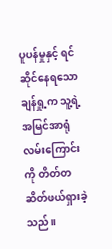ပူပန်မှုနှင့် ရင်ဆိုင်နေရသော ချန်ရှု့က သူ့ရဲ့အမြင်အာရုံလမ်းကြောင်းကို တိတ်တဆိတ်ဖယ်ရှားခဲ့သည်။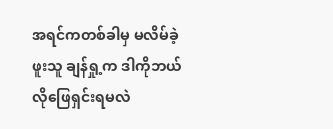အရင်ကတစ်ခါမှ မလိမ်ခဲ့ဖူးသူ ချန်ရှု့က ဒါကိုဘယ်လိုဖြေရှင်းရမလဲ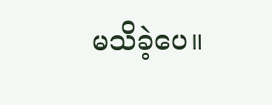မသိခဲ့ပေ။